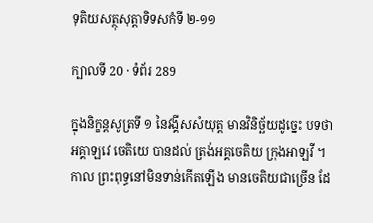ទុតិយសត្ថុសុត្តាទិទសកំទី ២-១១

ក្បាលទី 20 · ទំព័រ 289

ក្នុងនិក្ខន្តសូត្រទី ១ នៃវង្គីសសំយុត្ត មានវិនិច្ឆ័យដូច្នេះ បទថា អគ្គាឡវេ ចេតិយេ បានដល់ ត្រង់អគ្គចេតិយ ក្រុងអាឡវី ។ កាល ព្រះពុទ្ធនៅមិនទាន់កើតឡើង មានចេតិយជាច្រើន ដែ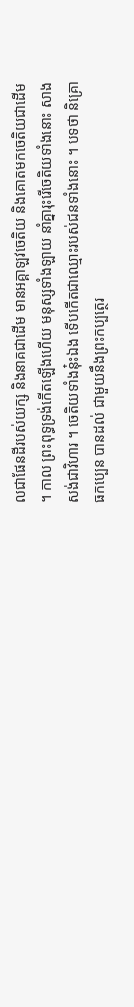លជាផែនដីរបស់យក្ស និងនាគជាដើម មានអគ្គាឡវចេតិយ និងគោតមកចេតិយជាដើម ។ កាល ព្រះពុទ្ធទ្រង់កើតឡើងហើយ មនុស្សទាំងឡាយ នាំគ្នារុះរើចេតិយទាំងនោះ សាងសង់ជាវិហារ ។ ចេតិយទាំងនុ៎ះឯង ទើបកើតជាឈ្មោះរបស់ជនទាំងនោះ ។ បទថា និគ្រោធកប្បេន បានដល់ ជាមួយនឹងព្រះកប្បត្ថេរ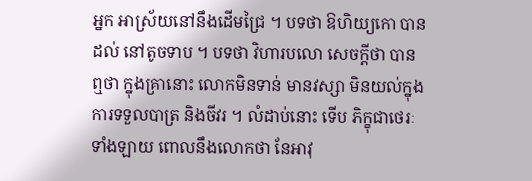អ្នក អាស្រ័យនៅនឹងដើមជ្រៃ ។ បទថា ឱហិយ្យកោ បានដល់ នៅតូចទាប ។ បទថា វិហារបលោ សេចក្តីថា បានឮថា ក្នុងគ្រានោះ លោកមិនទាន់ មានវស្សា មិនយល់ក្នុងការទទួលបាត្រ និងចីវរ ។ លំដាប់នោះ ទើប ភិក្ខុជាថេរៈទាំងឡាយ ពោលនឹងលោកថា នែអាវុ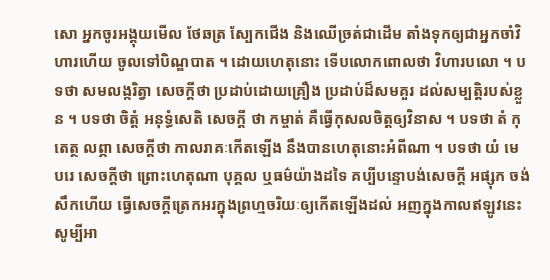សោ អ្នកចូរអង្គុយមើល ថែឆត្រ ស្បែកជើង និងឈើច្រត់ជាដើម តាំងទុកឲ្យជាអ្នកចាំវិហារហើយ ចូលទៅបិណ្ឌបាត ។ ដោយហេតុនោះ ទើបលោកពោលថា វិហារបលោ ។ បទថា សមលង្ករិត្វា សេចក្តីថា ប្រដាប់ដោយគ្រឿង ប្រដាប់ដ៏សមគួរ ដល់សម្បត្តិរបស់ខ្លួន ។ បទថា ចិត្តំ អនុទ្ធំសេតិ សេចក្តី ថា កម្ចាត់ គឺធ្វើកុសលចិត្តឲ្យវិនាស ។ បទថា តំ កុតេត្ថ លព្ភា សេចក្តីថា កាលរាគៈកើតឡើង នឹងបានហេតុនោះអំពីណា ។ បទថា យំ មេ បរេ សេចក្តីថា ព្រោះហេតុណា បុគ្គល ឬធម៌យ៉ាងដទៃ គប្បីបន្ទោបង់សេចក្តី អផ្សុក ចង់សឹកហើយ ធ្វើសេចក្តីត្រេកអរក្នុងព្រហ្មចរិយៈឲ្យកើតឡើងដល់ អញក្នុងកាលឥឡូវនេះ សូម្បីអា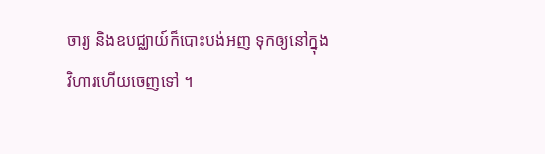ចារ្យ និងឧបជ្ឈាយ៍ក៏បោះបង់អញ ទុកឲ្យនៅក្នុង វិហារហើយចេញទៅ ។